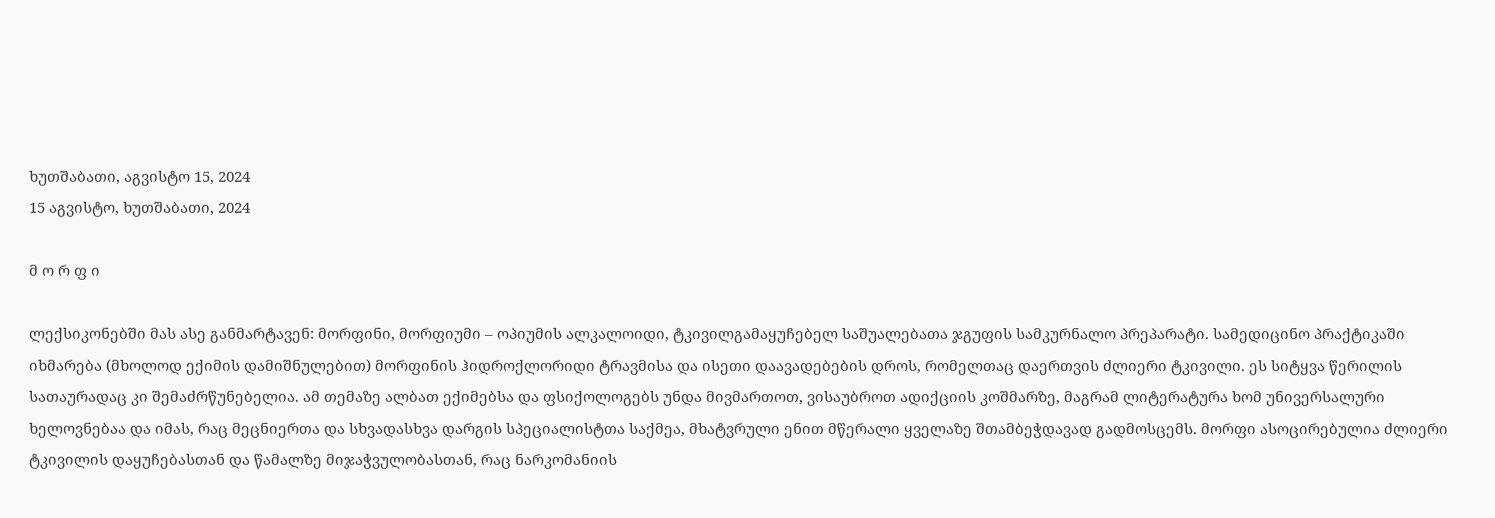ხუთშაბათი, აგვისტო 15, 2024
15 აგვისტო, ხუთშაბათი, 2024

მ ო რ ფ ი

ლექსიკონებში მას ასე განმარტავენ: მორფინი, მორფიუმი – ოპიუმის ალკალოიდი, ტკივილგამაყუჩებელ საშუალებათა ჯგუფის სამკურნალო პრეპარატი. სამედიცინო პრაქტიკაში იხმარება (მხოლოდ ექიმის დამიშნულებით) მორფინის ჰიდროქლორიდი ტრავმისა და ისეთი დაავადებების დროს, რომელთაც დაერთვის ძლიერი ტკივილი. ეს სიტყვა წერილის სათაურადაც კი შემაძრწუნებელია. ამ თემაზე ალბათ ექიმებსა და ფსიქოლოგებს უნდა მივმართოთ, ვისაუბროთ ადიქციის კოშმარზე, მაგრამ ლიტერატურა ხომ უნივერსალური ხელოვნებაა და იმას, რაც მეცნიერთა და სხვადასხვა დარგის სპეციალისტთა საქმეა, მხატვრული ენით მწერალი ყველაზე შთამბეჭდავად გადმოსცემს. მორფი ასოცირებულია ძლიერი ტკივილის დაყუჩებასთან და წამალზე მიჯაჭვულობასთან, რაც ნარკომანიის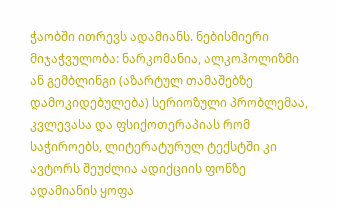ჭაობში ითრევს ადამიანს. ნებისმიერი მიჯაჭვულობა: ნარკომანია, ალკოჰოლიზმი ან გემბლინგი (აზარტულ თამაშებზე დამოკიდებულება) სერიოზული პრობლემაა, კვლევასა და ფსიქოთერაპიას რომ საჭიროებს, ლიტერატურულ ტექსტში კი ავტორს შეუძლია ადიქციის ფონზე ადამიანის ყოფა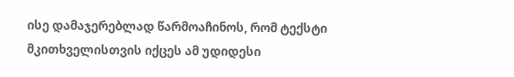ისე დამაჯერებლად წარმოაჩინოს, რომ ტექსტი მკითხველისთვის იქცეს ამ უდიდესი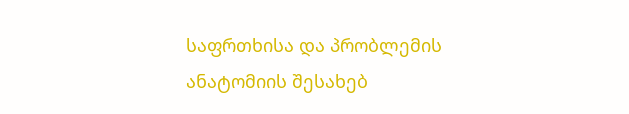საფრთხისა და პრობლემის ანატომიის შესახებ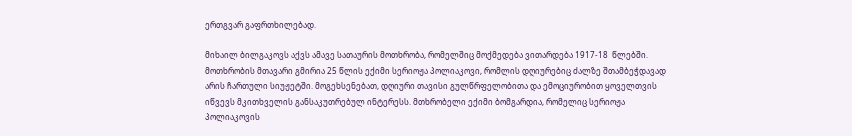ერთგვარ გაფრთხილებად.

მიხაილ ბილგაკოვს აქვს ამავე სათაურის მოთხრობა, რომელშიც მოქმედება ვითარდება 1917-18  წლებში. მოთხრობის მთავარი გმირია 25 წლის ექიმი სერიოჟა პოლიაკოვი, რომლის დღიურებიც ძალზე შთამბეჭდავად არის ჩართული სიუჟეტში. მოგეხსენებათ, დღიური თავისი გულწრფელობითა და ემოციურობით ყოველთვის იწვევს მკითხველის განსაკუთრებულ ინტერესს. მთხრობელი ექიმი ბომგარდია, რომელიც სერიოჟა პოლიაკოვის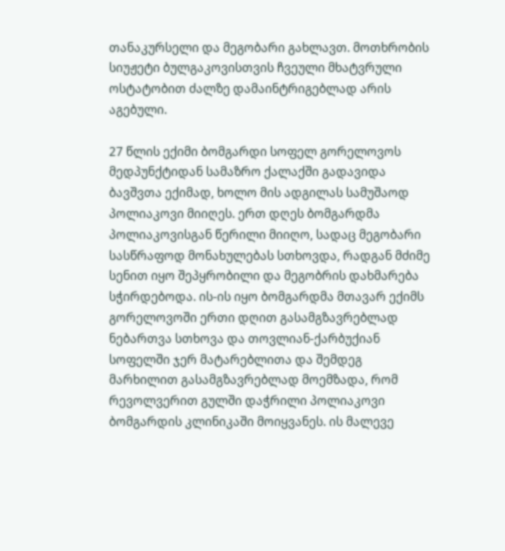თანაკურსელი და მეგობარი გახლავთ. მოთხრობის სიუჟეტი ბულგაკოვისთვის ჩვეული მხატვრული ოსტატობით ძალზე დამაინტრიგებლად არის აგებული.

27 წლის ექიმი ბომგარდი სოფელ გორელოვოს მედპუნქტიდან სამაზრო ქალაქში გადავიდა ბავშვთა ექიმად, ხოლო მის ადგილას სამუშაოდ პოლიაკოვი მიიღეს. ერთ დღეს ბომგარდმა პოლიაკოვისგან წერილი მიიღო, სადაც მეგობარი სასწრაფოდ მონახულებას სთხოვდა, რადგან მძიმე სენით იყო შეპყრობილი და მეგობრის დახმარება სჭირდებოდა. ის-ის იყო ბომგარდმა მთავარ ექიმს გორელოვოში ერთი დღით გასამგზავრებლად ნებართვა სთხოვა და თოვლიან-ქარბუქიან სოფელში ჯერ მატარებლითა და შემდეგ მარხილით გასამგზავრებლად მოემზადა, რომ რევოლვერით გულში დაჭრილი პოლიაკოვი ბომგარდის კლინიკაში მოიყვანეს. ის მალევე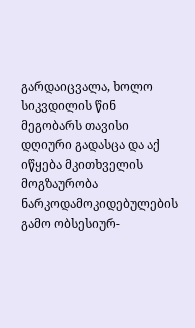გარდაიცვალა, ხოლო სიკვდილის წინ მეგობარს თავისი დღიური გადასცა და აქ იწყება მკითხველის მოგზაურობა  ნარკოდამოკიდებულების გამო ობსესიურ-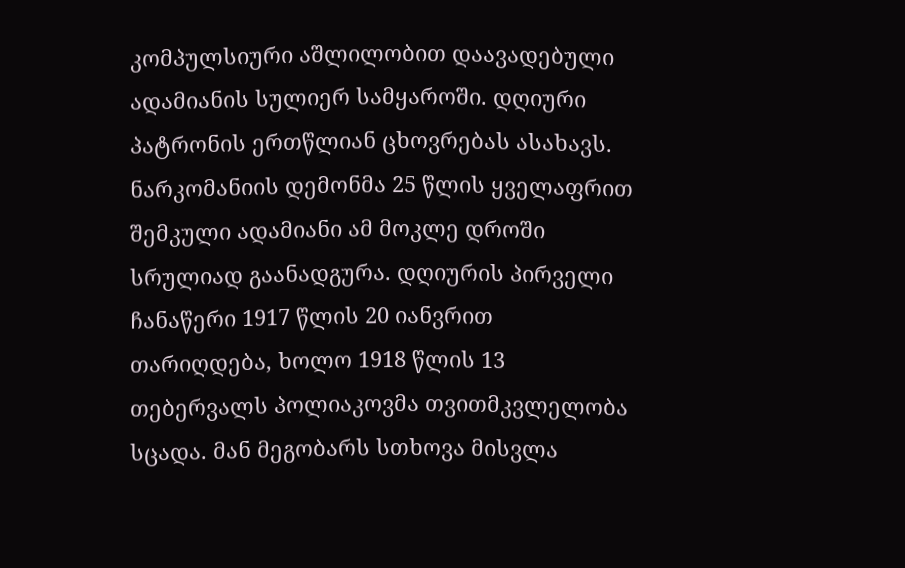კომპულსიური აშლილობით დაავადებული ადამიანის სულიერ სამყაროში. დღიური პატრონის ერთწლიან ცხოვრებას ასახავს. ნარკომანიის დემონმა 25 წლის ყველაფრით შემკული ადამიანი ამ მოკლე დროში სრულიად გაანადგურა. დღიურის პირველი ჩანაწერი 1917 წლის 20 იანვრით თარიღდება, ხოლო 1918 წლის 13 თებერვალს პოლიაკოვმა თვითმკვლელობა სცადა. მან მეგობარს სთხოვა მისვლა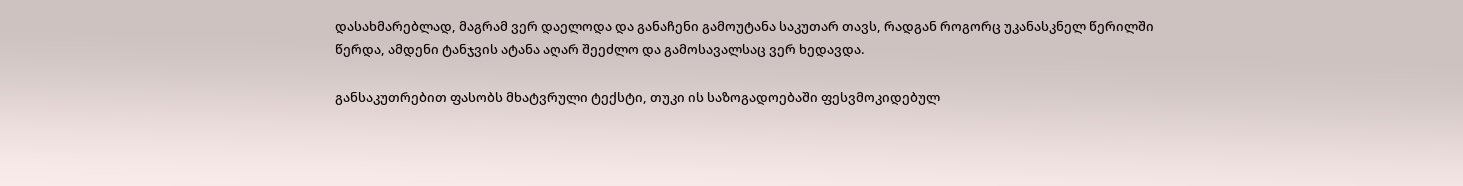დასახმარებლად, მაგრამ ვერ დაელოდა და განაჩენი გამოუტანა საკუთარ თავს, რადგან როგორც უკანასკნელ წერილში წერდა, ამდენი ტანჯვის ატანა აღარ შეეძლო და გამოსავალსაც ვერ ხედავდა.

განსაკუთრებით ფასობს მხატვრული ტექსტი, თუკი ის საზოგადოებაში ფესვმოკიდებულ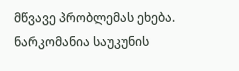მწვავე პრობლემას ეხება. ნარკომანია საუკუნის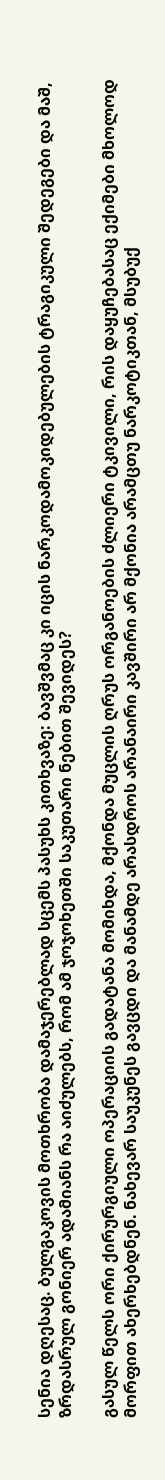სენია დღესაც. ბულგაკოვის მოთხრობა დამაჯერებლად სცემს პასუხს კითხვაზე: ბავშვმაც კი იცის ნარკოდამოკიდებულების ტრაგიკული შედეგები და მაშ, ზრდასრულ გონიერ ადამიანს რა აიძულებს, რომ ამ ჯოჯოხეთში საკუთარი ნებით შევიდეს?

გასულ წელს ორი ქირურგიული ოპერაციის გადატანა მომიხდა, მქონდა მუცლის ღრუს ორგანოების ძლიერი ტკივილი, რის დაყუჩებასაც ექიმები მხოლოდ მორფით ახერხებდნენ. ნახევარ საუკუნეს გავცდი და მანამდე არასდროს არანაირი კავშირი არ მქონია არამცთუ ნარკოტიკთან, მსუბუქ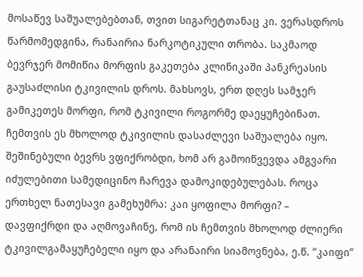მოსაწევ საშუალებებთან, თვით სიგარეტთანაც კი. ვერასდროს წარმომედგინა, რანაირია ნარკოტიკული თრობა. საკმაოდ ბევრჯერ მომიწია მორფის გაკეთება კლინიკაში პანკრეასის გაუსაძლისი ტკივილის დროს. მახსოვს, ერთ დღეს სამჯერ გამიკეთეს მორფი, რომ ტკივილი როგორმე დაეყუჩებინათ. ჩემთვის ეს მხოლოდ ტკივილის დასაძლევი საშუალება იყო. შეშინებული ბევრს ვფიქრობდი, ხომ არ გამოიწვევდა ამგვარი იძულებითი სამედიცინო ჩარევა დამოკიდებულებას. როცა ერთხელ ნათესავი გამეხუმრა: კაი ყოფილა მორფი? – დავფიქრდი და აღმოვაჩინე, რომ ის ჩემთვის მხოლოდ ძლიერი ტკივილგამაყუჩებელი იყო და არანაირი სიამოვნება, ე.წ. “კაიფი”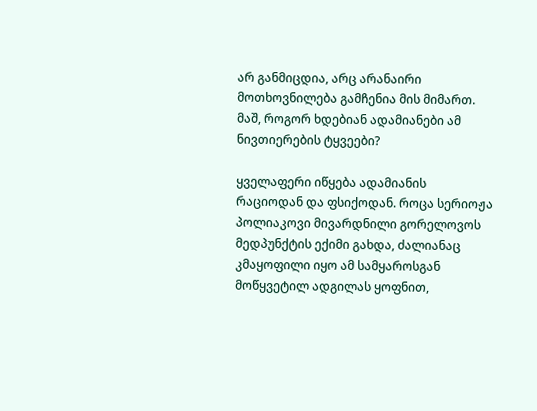არ განმიცდია, არც არანაირი მოთხოვნილება გამჩენია მის მიმართ. მაშ, როგორ ხდებიან ადამიანები ამ ნივთიერების ტყვეები?

ყველაფერი იწყება ადამიანის რაციოდან და ფსიქოდან. როცა სერიოჟა პოლიაკოვი მივარდნილი გორელოვოს მედპუნქტის ექიმი გახდა, ძალიანაც კმაყოფილი იყო ამ სამყაროსგან მოწყვეტილ ადგილას ყოფნით,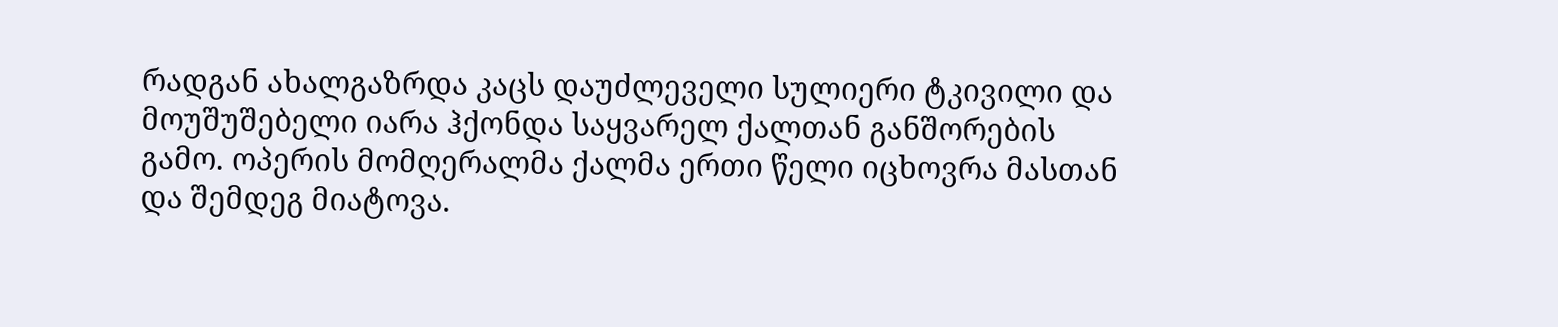რადგან ახალგაზრდა კაცს დაუძლეველი სულიერი ტკივილი და მოუშუშებელი იარა ჰქონდა საყვარელ ქალთან განშორების  გამო. ოპერის მომღერალმა ქალმა ერთი წელი იცხოვრა მასთან და შემდეგ მიატოვა.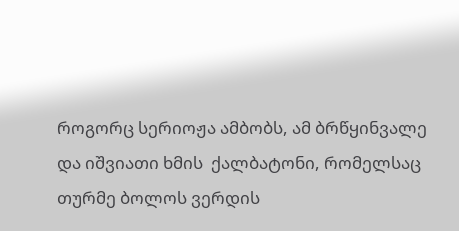როგორც სერიოჟა ამბობს, ამ ბრწყინვალე და იშვიათი ხმის  ქალბატონი, რომელსაც თურმე ბოლოს ვერდის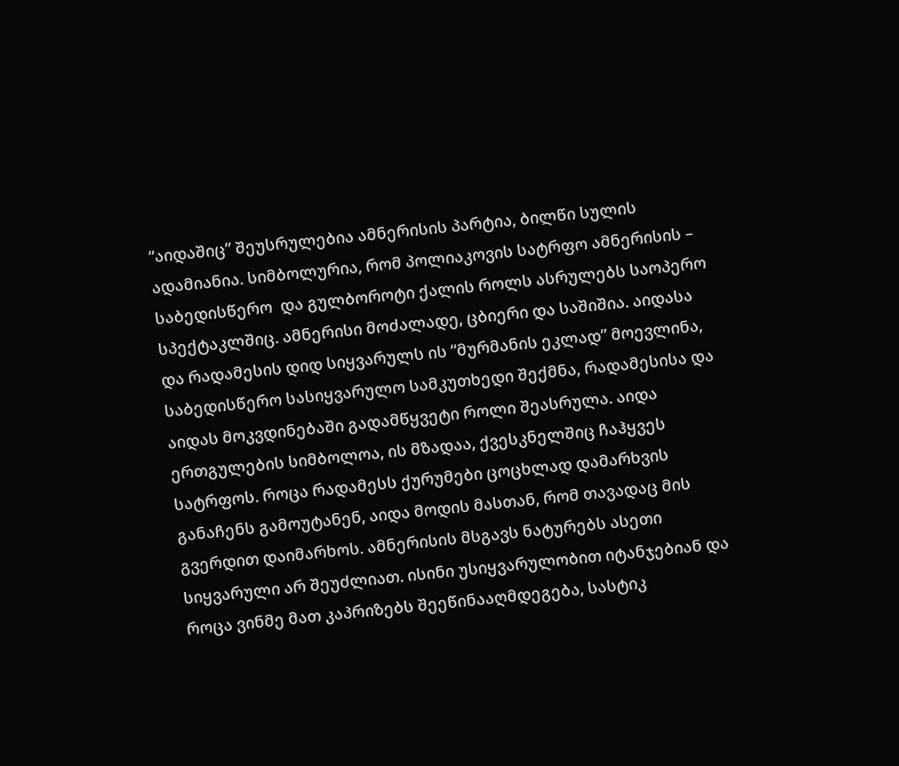“აიდაშიც” შეუსრულებია ამნერისის პარტია, ბილწი სულის ადამიანია. სიმბოლურია, რომ პოლიაკოვის სატრფო ამნერისის – საბედისწერო  და გულბოროტი ქალის როლს ასრულებს საოპერო სპექტაკლშიც. ამნერისი მოძალადე, ცბიერი და საშიშია. აიდასა და რადამესის დიდ სიყვარულს ის “მურმანის ეკლად” მოევლინა, საბედისწერო სასიყვარულო სამკუთხედი შექმნა, რადამესისა და  აიდას მოკვდინებაში გადამწყვეტი როლი შეასრულა. აიდა ერთგულების სიმბოლოა, ის მზადაა, ქვესკნელშიც ჩაჰყვეს სატრფოს. როცა რადამესს ქურუმები ცოცხლად დამარხვის განაჩენს გამოუტანენ, აიდა მოდის მასთან, რომ თავადაც მის გვერდით დაიმარხოს. ამნერისის მსგავს ნატურებს ასეთი სიყვარული არ შეუძლიათ. ისინი უსიყვარულობით იტანჯებიან და როცა ვინმე მათ კაპრიზებს შეეწინააღმდეგება, სასტიკ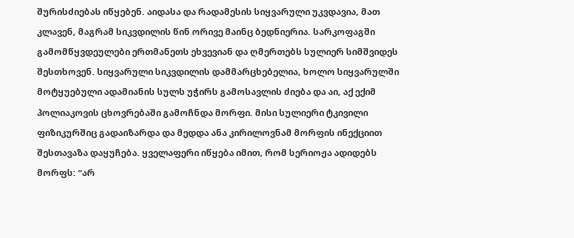შურისძიებას იწყებენ. აიდასა და რადამესის სიყვარული უკვდავია, მათ კლავენ, მაგრამ სიკვდილის წინ ორივე მაინც ბედნიერია. სარკოფაგში გამომწყვდეულები ერთმანეთს ეხვევიან და ღმერთებს სულიერ სიმშვიდეს შესთხოვენ. სიყვარული სიკვდილის დამმარცხებელია, ხოლო სიყვარულში მოტყუებული ადამიანის სულს უჭირს გამოსავლის ძიება და აი, აქ ექიმ პოლიაკოვის ცხოვრებაში გამოჩნდა მორფი. მისი სულიერი ტკივილი ფიზიკურშიც გადაიზარდა და მედდა ანა კირილოვნამ მორფის ინექციით შესთავაზა დაყუჩება. ყველაფერი იწყება იმით, რომ სერიოჟა ადიდებს მორფს: “არ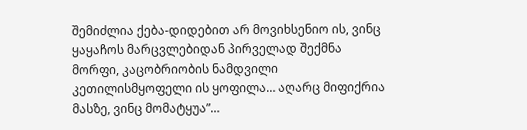შემიძლია ქება-დიდებით არ მოვიხსენიო ის, ვინც ყაყაჩოს მარცვლებიდან პირველად შექმნა მორფი, კაცობრიობის ნამდვილი კეთილისმყოფელი ის ყოფილა… აღარც მიფიქრია მასზე, ვინც მომატყუა”…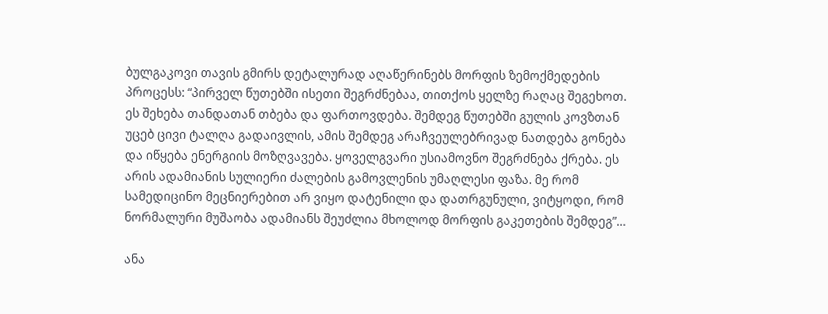ბულგაკოვი თავის გმირს დეტალურად აღაწერინებს მორფის ზემოქმედების პროცესს: “პირველ წუთებში ისეთი შეგრძნებაა, თითქოს ყელზე რაღაც შეგეხოთ. ეს შეხება თანდათან თბება და ფართოვდება. შემდეგ წუთებში გულის კოვზთან უცებ ცივი ტალღა გადაივლის, ამის შემდეგ არაჩვეულებრივად ნათდება გონება და იწყება ენერგიის მოზღვავება. ყოველგვარი უსიამოვნო შეგრძნება ქრება. ეს არის ადამიანის სულიერი ძალების გამოვლენის უმაღლესი ფაზა. მე რომ სამედიცინო მეცნიერებით არ ვიყო დატენილი და დათრგუნული, ვიტყოდი, რომ ნორმალური მუშაობა ადამიანს შეუძლია მხოლოდ მორფის გაკეთების შემდეგ”…

ანა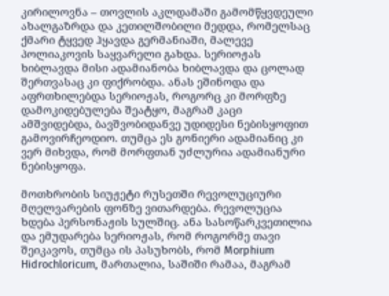კირილოვნა – თოვლის აკლდამაში გამომწყვდეული ახალგაზრდა და კეთილშობილი მედდა, რომელსაც ქმარი ტყვედ ჰყავდა გერმანიაში, მალევე პოლიაკოვის საყვარელი გახდა. სერიოჟას ხიბლავდა მისი ადამიანობა ხიბლავდა და ცოლად შერთვასაც კი ფიქრობდა. ანას ეშინოდა და აფრთხილებდა სერიოჟას, როგორც კი მორფზე დამოკიდებულება შეატყო, მაგრამ კაცი ამშვიდებდა, ბავშვობიდანვე უდიდესი ნებისყოფით გამოვირჩეოდიო. თუმცა ეს გონიერი ადამიანიც კი ვერ მიხვდა, რომ მორფთან უძლურია ადამიანური ნებისყოფა.

მოთხრობის სიუჟეტი რუსეთში რევოლუციური მღელვარების ფონზე ვითარდება. რევოლუცია ხდება პერსონაჟის სულშიც. ანა სასოწარკვეთილია და ემუდარება სერიოჟას, რომ როგორმე თავი შეიკავოს, თუმცა ის პასუხობს, რომ Morphium Hidrochloricum, მართალია, საშიში რამაა, მაგრამ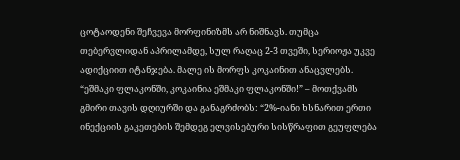ცოტაოდენი შეჩვევა მორფინიზმს არ ნიშნავს. თუმცა თებერვლიდან აპრილამდე, სულ რაღაც 2-3 თვეში, სერიოჟა უკვე ადიქციით იტანჯება. მალე ის მორფს კოკაინით ანაცვლებს.  “ეშმაკი ფლაკონში, კოკაინია ეშმაკი ფლაკონში!” – მოთქვამს გმირი თავის დღიურში და განაგრძობს: “2%-იანი ხსნარით ერთი ინექციის გაკეთების შემდეგ ელვისებური სისწრაფით გეუფლება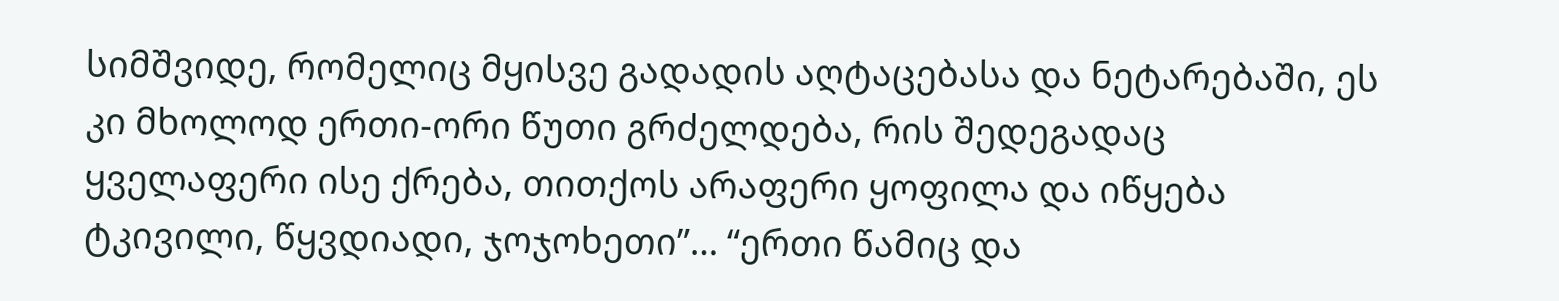სიმშვიდე, რომელიც მყისვე გადადის აღტაცებასა და ნეტარებაში, ეს კი მხოლოდ ერთი-ორი წუთი გრძელდება, რის შედეგადაც ყველაფერი ისე ქრება, თითქოს არაფერი ყოფილა და იწყება ტკივილი, წყვდიადი, ჯოჯოხეთი”… “ერთი წამიც და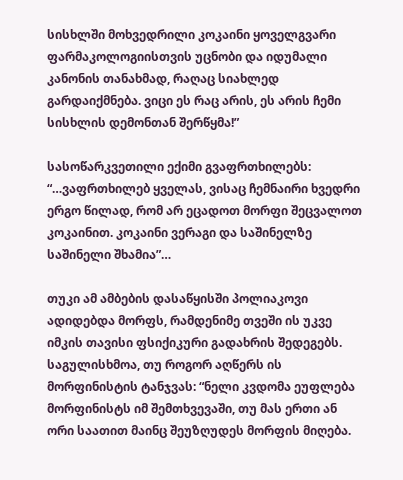სისხლში მოხვედრილი კოკაინი ყოველგვარი ფარმაკოლოგიისთვის უცნობი და იდუმალი კანონის თანახმად, რაღაც სიახლედ გარდაიქმნება. ვიცი ეს რაც არის, ეს არის ჩემი სისხლის დემონთან შერწყმა!”

სასოწარკვეთილი ექიმი გვაფრთხილებს: “…ვაფრთხილებ ყველას, ვისაც ჩემნაირი ხვედრი ერგო წილად, რომ არ ეცადოთ მორფი შეცვალოთ კოკაინით. კოკაინი ვერაგი და საშინელზე საშინელი შხამია”…

თუკი ამ ამბების დასაწყისში პოლიაკოვი ადიდებდა მორფს, რამდენიმე თვეში ის უკვე იმკის თავისი ფსიქიკური გადახრის შედეგებს. საგულისხმოა, თუ როგორ აღწერს ის მორფინისტის ტანჯვას: “ნელი კვდომა ეუფლება მორფინისტს იმ შემთხვევაში, თუ მას ერთი ან ორი საათით მაინც შეუზღუდეს მორფის მიღება.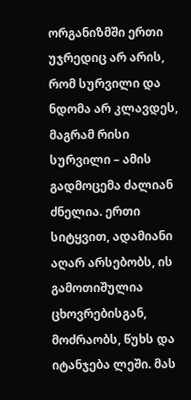ორგანიზმში ერთი უჯრედიც არ არის, რომ სურვილი და ნდომა არ კლავდეს, მაგრამ რისი სურვილი – ამის გადმოცემა ძალიან ძნელია. ერთი სიტყვით, ადამიანი აღარ არსებობს, ის გამოთიშულია ცხოვრებისგან, მოძრაობს, წუხს და იტანჯება ლეში. მას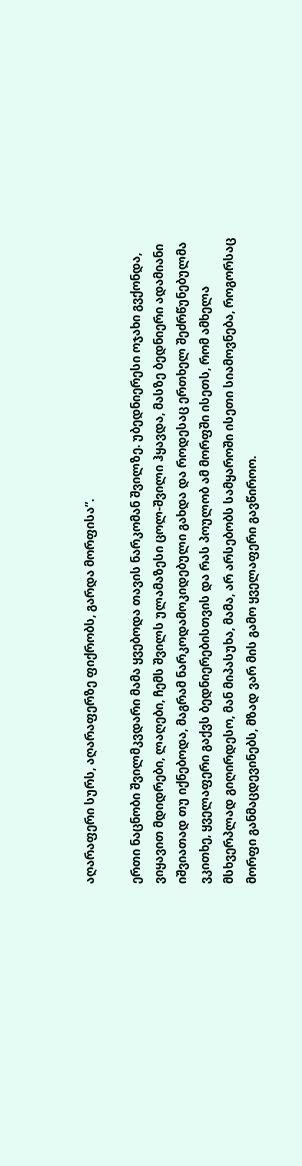აღარაფერი სურს, აღარაფერზე ფიქრობს, გარდა მორფისა”.

ერთი ნაცნობი შვილმკვდარი მამა ყვებოდა თავის ნარკომან შვილზე. უბედნიერესი ოჯახი გვქონდა, ვიყავით მდიდრები, ლაღები, ჩემს შვილს ულამაზესი ცოლ-შვილი ჰყავდა, მასზე ბედნიერი ადამიანი იშვიათად თუ იქნებოდა, მაგრამ ნარკოდამოკიდებული გახდა და როდესაც ერთხელ შეძრწუნებულმა ვკითხე, ყველაფერი გაქვს ბედნიერებისთვის და რას პოულობ ამ მორფში ისეთს, რომ ამხელა მსხვერპლად გიღირდესო, მან მიპასუხა, მამა, არ არსებობს სამყაროში ისეთი სიამოვნება, როგორსაც მორფი განმაცდევინებს, მზად ვარ მის გამო ყველაფერი გავწიროო.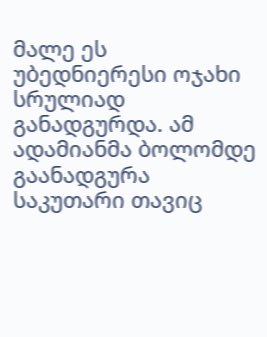მალე ეს უბედნიერესი ოჯახი სრულიად განადგურდა. ამ ადამიანმა ბოლომდე გაანადგურა საკუთარი თავიც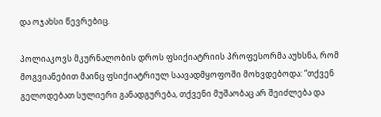და ოჯახსი წევრებიც.

პოლიაკოვს მკურნალობის დროს ფსიქიატრიის პროფესორმა აუხსნა, რომ მოგვიანებით მაინც ფსიქიატრიულ საავადმყოფოში მოხვდებოდა: “თქვენ გელოდებათ სულიერი განადგურება, თქვენი მუშაობაც არ შეიძლება და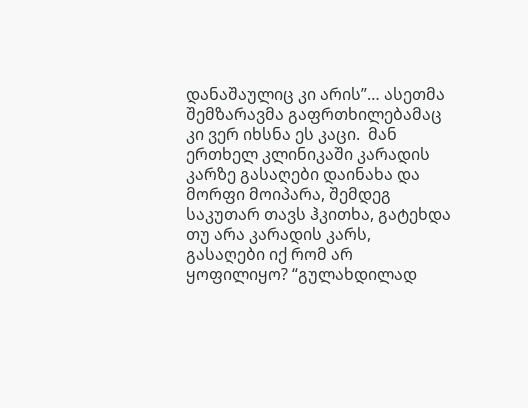დანაშაულიც კი არის”… ასეთმა შემზარავმა გაფრთხილებამაც კი ვერ იხსნა ეს კაცი.  მან ერთხელ კლინიკაში კარადის კარზე გასაღები დაინახა და მორფი მოიპარა, შემდეგ საკუთარ თავს ჰკითხა, გატეხდა თუ არა კარადის კარს, გასაღები იქ რომ არ ყოფილიყო? “გულახდილად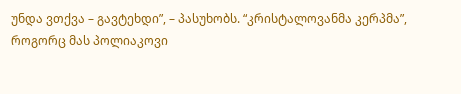უნდა ვთქვა – გავტეხდი”, – პასუხობს. “კრისტალოვანმა კერპმა”, როგორც მას პოლიაკოვი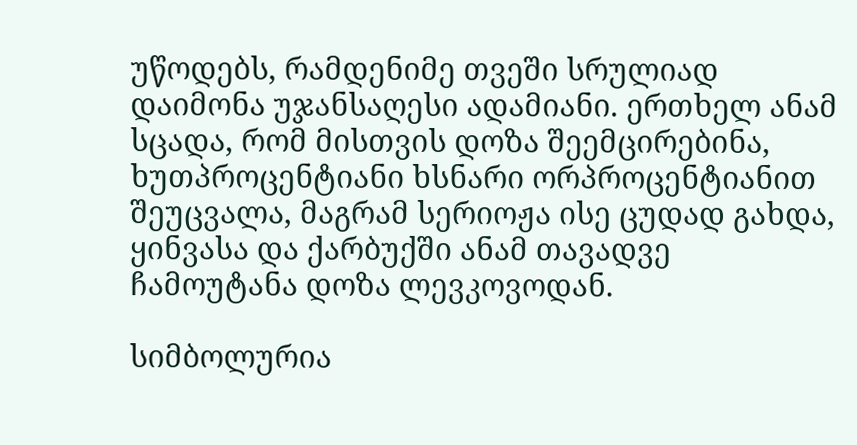უწოდებს, რამდენიმე თვეში სრულიად დაიმონა უჯანსაღესი ადამიანი. ერთხელ ანამ სცადა, რომ მისთვის დოზა შეემცირებინა, ხუთპროცენტიანი ხსნარი ორპროცენტიანით შეუცვალა, მაგრამ სერიოჟა ისე ცუდად გახდა, ყინვასა და ქარბუქში ანამ თავადვე ჩამოუტანა დოზა ლევკოვოდან.

სიმბოლურია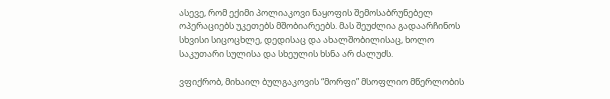ასევე, რომ ექიმი პოლიაკოვი ნაყოფის შემოსაბრუნებელ ოპერაციებს უკეთებს მშობიარეებს. მას შეუძლია გადაარჩინოს სხვისი სიცოცხლე, დედისაც და ახალშობილისაც, ხოლო საკუთარი სულისა და სხეულის ხსნა არ ძალუძს.

ვფიქრობ, მიხაილ ბულგაკოვის “მორფი” მსოფლიო მწერლობის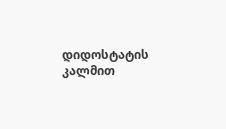დიდოსტატის კალმით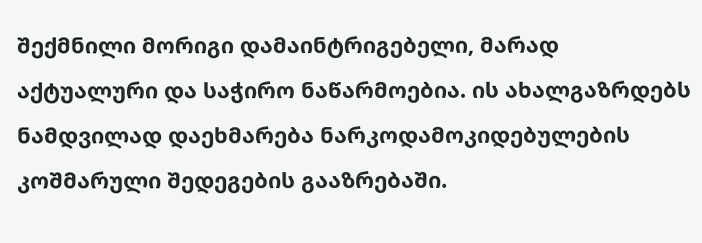შექმნილი მორიგი დამაინტრიგებელი, მარად აქტუალური და საჭირო ნაწარმოებია. ის ახალგაზრდებს ნამდვილად დაეხმარება ნარკოდამოკიდებულების კოშმარული შედეგების გააზრებაში.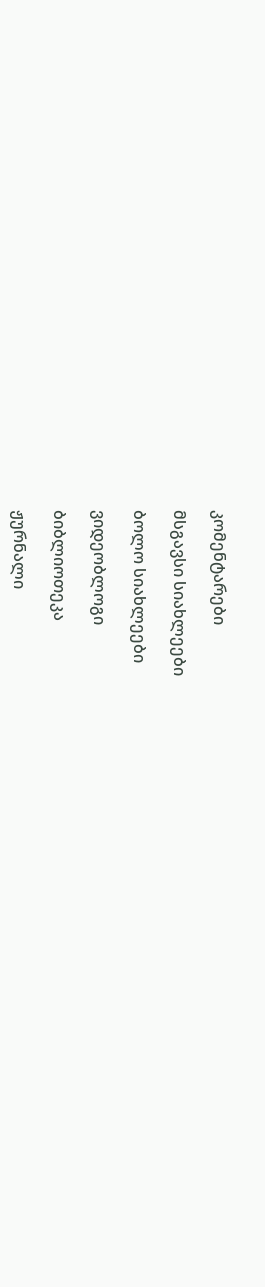კომენტარები

მსგავსი სიახლეები

ბოლო სიახლეები

ვიდეობლოგი

ბიბლიოთეკა

ჟურნალი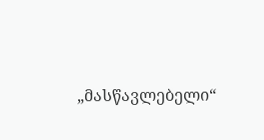„მასწავლებელი“